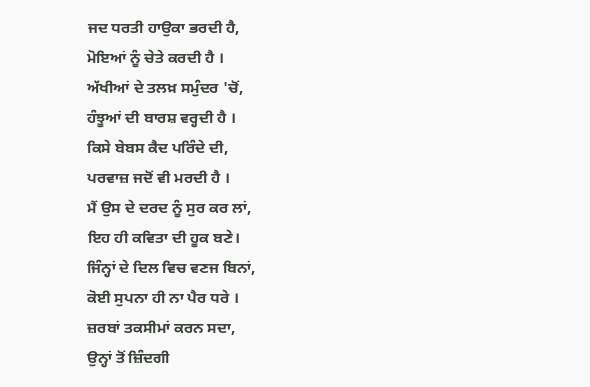ਜਦ ਧਰਤੀ ਹਾਉਕਾ ਭਰਦੀ ਹੈ,
ਮੋਇਆਂ ਨੂੰ ਚੇਤੇ ਕਰਦੀ ਹੈ ।
ਅੱਖੀਆਂ ਦੇ ਤਲਖ਼ ਸਮੁੰਦਰ 'ਚੋਂ,
ਹੰਝੂਆਂ ਦੀ ਬਾਰਸ਼ ਵਰ੍ਹਦੀ ਹੈ ।
ਕਿਸੇ ਬੇਬਸ ਕੈਦ ਪਰਿੰਦੇ ਦੀ,
ਪਰਵਾਜ਼ ਜਦੋਂ ਵੀ ਮਰਦੀ ਹੈ ।
ਮੈਂ ਉਸ ਦੇ ਦਰਦ ਨੂੰ ਸੁਰ ਕਰ ਲਾਂ,
ਇਹ ਹੀ ਕਵਿਤਾ ਦੀ ਹੂਕ ਬਣੇ।
ਜਿੰਨ੍ਹਾਂ ਦੇ ਦਿਲ ਵਿਚ ਵਣਜ ਬਿਨਾਂ,
ਕੋਈ ਸੁਪਨਾ ਹੀ ਨਾ ਪੈਰ ਧਰੇ ।
ਜ਼ਰਬਾਂ ਤਕਸੀਮਾਂ ਕਰਨ ਸਦਾ,
ਉਨ੍ਹਾਂ ਤੋਂ ਜ਼ਿੰਦਗੀ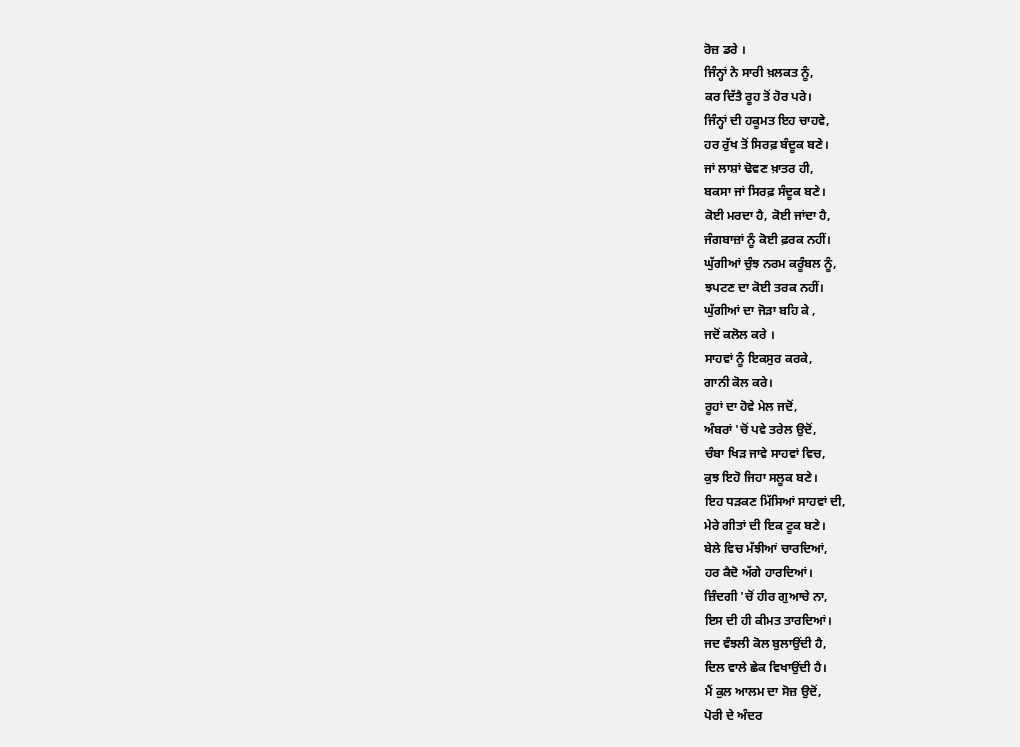ਰੋਜ਼ ਡਰੇ ।
ਜਿੰਨ੍ਹਾਂ ਨੇ ਸਾਰੀ ਖ਼ਲਕਤ ਨੂੰ,
ਕਰ ਦਿੱਤੈ ਰੂਹ ਤੋਂ ਹੋਰ ਪਰੇ।
ਜਿੰਨ੍ਹਾਂ ਦੀ ਹਕੂਮਤ ਇਹ ਚਾਹਵੇ,
ਹਰ ਰੁੱਖ ਤੋਂ ਸਿਰਫ਼ ਬੰਦੂਕ ਬਣੇ।
ਜਾਂ ਲਾਸ਼ਾਂ ਢੋਵਣ ਖ਼ਾਤਰ ਹੀ,
ਬਕਸਾ ਜਾਂ ਸਿਰਫ਼ ਸੰਦੂਕ ਬਣੇ।
ਕੋਈ ਮਰਦਾ ਹੈ, ਕੋਈ ਜਾਂਦਾ ਹੈ,
ਜੰਗਬਾਜ਼ਾਂ ਨੂੰ ਕੋਈ ਫ਼ਰਕ ਨਹੀਂ।
ਘੁੱਗੀਆਂ ਚੁੰਝ ਨਰਮ ਕਰੂੰਬਲ ਨੂੰ,
ਝਪਟਣ ਦਾ ਕੋਈ ਤਰਕ ਨਹੀਂ।
ਘੁੱਗੀਆਂ ਦਾ ਜੋੜਾ ਬਹਿ ਕੇ ,
ਜਦੋਂ ਕਲੋਲ ਕਰੇ ।
ਸਾਹਵਾਂ ਨੂੰ ਇਕਸੁਰ ਕਰਕੇ,
ਗਾਨੀ ਕੋਲ ਕਰੇ।
ਰੂਹਾਂ ਦਾ ਹੋਵੇ ਮੇਲ ਜਦੋਂ,
ਅੰਬਰਾਂ 'ਚੋਂ ਪਵੇ ਤਰੇਲ ਉਦੋਂ,
ਚੰਬਾ ਖਿੜ ਜਾਵੇ ਸਾਹਵਾਂ ਵਿਚ,
ਕੁਝ ਇਹੋ ਜਿਹਾ ਸਲੂਕ ਬਣੇ।
ਇਹ ਧੜਕਣ ਮਿੱਸਿਆਂ ਸਾਹਵਾਂ ਦੀ,
ਮੇਰੇ ਗੀਤਾਂ ਦੀ ਇਕ ਟੂਕ ਬਣੇ।
ਬੇਲੇ ਵਿਚ ਮੱਝੀਆਂ ਚਾਰਦਿਆਂ,
ਹਰ ਕੈਦੋ ਅੱਗੇ ਹਾਰਦਿਆਂ।
ਜ਼ਿੰਦਗੀ 'ਚੋਂ ਹੀਰ ਗੁਆਚੇ ਨਾ,
ਇਸ ਦੀ ਹੀ ਕੀਮਤ ਤਾਰਦਿਆਂ।
ਜਦ ਵੰਝਲੀ ਕੋਲ ਬੁਲਾਉਂਦੀ ਹੈ,
ਦਿਲ ਵਾਲੇ ਛੇਕ ਵਿਖਾਉਂਦੀ ਹੈ।
ਮੈਂ ਕੁਲ ਆਲਮ ਦਾ ਸੋਜ਼ ਉਦੋਂ,
ਪੋਰੀ ਦੇ ਅੰਦਰ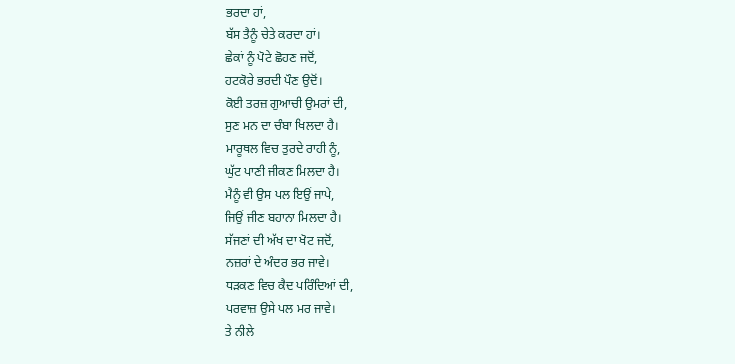ਭਰਦਾ ਹਾਂ,
ਬੱਸ ਤੈਨੂੰ ਚੇਤੇ ਕਰਦਾ ਹਾਂ।
ਛੇਕਾਂ ਨੂੰ ਪੋਟੇ ਛੋਹਣ ਜਦੋਂ,
ਹਟਕੋਰੇ ਭਰਦੀ ਪੌਣ ਉਦੋਂ।
ਕੋਈ ਤਰਜ਼ ਗੁਆਚੀ ਉਮਰਾਂ ਦੀ,
ਸੁਣ ਮਨ ਦਾ ਚੰਬਾ ਖਿਲਦਾ ਹੈ।
ਮਾਰੂਥਲ ਵਿਚ ਤੁਰਦੇ ਰਾਹੀ ਨੂੰ,
ਘੁੱਟ ਪਾਣੀ ਜੀਕਣ ਮਿਲਦਾ ਹੈ।
ਮੈਨੂੰ ਵੀ ਉਸ ਪਲ ਇਉਂ ਜਾਪੇ,
ਜਿਉਂ ਜੀਣ ਬਹਾਨਾ ਮਿਲਦਾ ਹੈ।
ਸੱਜਣਾਂ ਦੀ ਅੱਖ ਦਾ ਖੋਟ ਜਦੋਂ,
ਨਜ਼ਰਾਂ ਦੇ ਅੰਦਰ ਭਰ ਜਾਵੇ।
ਧੜਕਣ ਵਿਚ ਕੈਦ ਪਰਿੰਦਿਆਂ ਦੀ,
ਪਰਵਾਜ਼ ਉਸੇ ਪਲ ਮਰ ਜਾਵੇ।
ਤੇ ਨੀਲੇ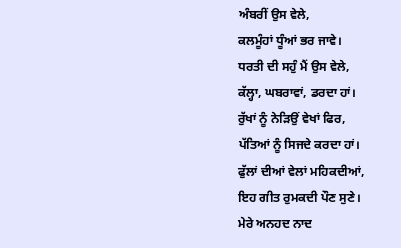ਅੰਬਰੀਂ ਉਸ ਵੇਲੇ,
ਕਲਮੂੰਹਾਂ ਧੂੰਆਂ ਭਰ ਜਾਵੇ।
ਧਰਤੀ ਦੀ ਸਹੁੰ ਮੈਂ ਉਸ ਵੇਲੇ,
ਕੱਲ੍ਹਾ, ਘਬਰਾਵਾਂ, ਡਰਦਾ ਹਾਂ।
ਰੁੱਖਾਂ ਨੂੰ ਨੇੜਿਉਂ ਵੇਖਾਂ ਫਿਰ,
ਪੱਤਿਆਂ ਨੂੰ ਸਿਜਦੇ ਕਰਦਾ ਹਾਂ।
ਫੁੱਲਾਂ ਦੀਆਂ ਵੇਲਾਂ ਮਹਿਕਦੀਆਂ,
ਇਹ ਗੀਤ ਰੁਮਕਦੀ ਪੌਣ ਸੁਣੇ।
ਮੇਰੇ ਅਨਹਦ ਨਾਦ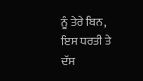ਨੂੰ ਤੇਰੇ ਬਿਨ,
ਇਸ ਧਰਤੀ ਤੇ ਦੱਸ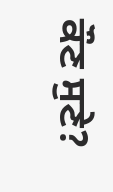ਕੌਣ ਸੁਣੇ?